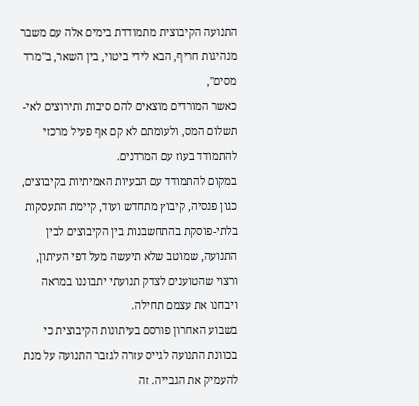התנועה הקיבוצית מתמודדת בימים אלה עם משבר מנהיגות חריף, הבא לידי ביטוי, בין השאר, ב"מרד מסים",
כאשר המורדים מוצאים להם סיבות ותירוצים לאי-תשלום המס, ולעומתם לא קם אף פעיל מרכזי להתמודד בעוז עם המרדנים.
במקום להתמודד עם הבעיות האמיתיות בקיבוצים, כגון פנסיה, קיבוץ מתחדש ועוד, קיימת התעסקות בלתי-פוסקת בהתחשבנות בין הקיבוצים לבין התנועה, שמוטב שלא תיעשה מעל דפי העיתון, ורצוי שהטוענים לצדק תנועתי יתבוננו במראה ויבחנו את עצמם תחילה.
בשבוע האחרון פורסם בעיתונות הקיבוצית כי בכוונת התנועה לגייס עזרה לגזבר התנועה על מנת להעמיק את הגבייה. זה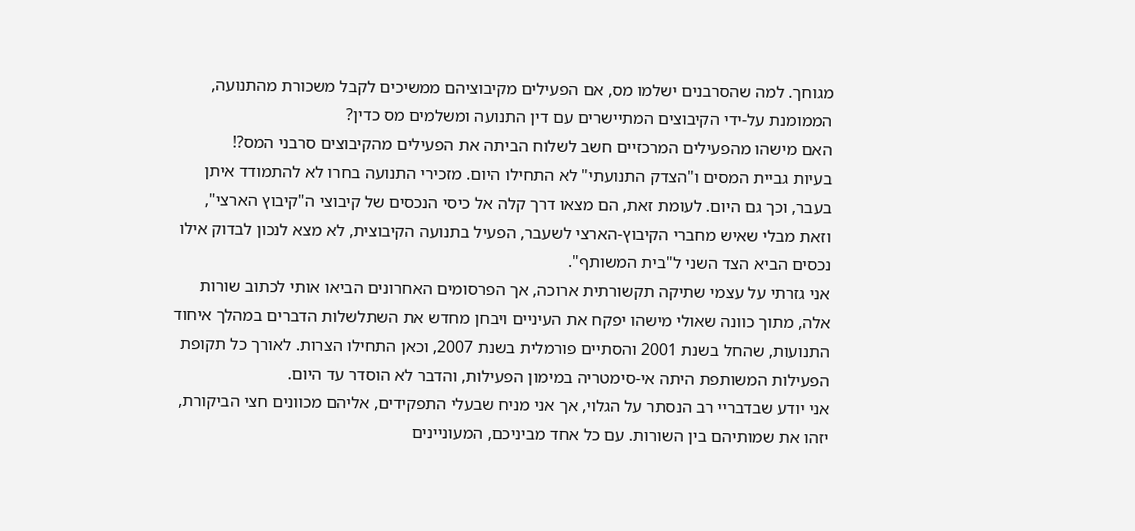מגוחך. למה שהסרבנים ישלמו מס, אם הפעילים מקיבוציהם ממשיכים לקבל משכורת מהתנועה, הממומנת על-ידי הקיבוצים המתיישרים עם דין התנועה ומשלמים מס כדין?
האם מישהו מהפעילים המרכזיים חשב לשלוח הביתה את הפעילים מהקיבוצים סרבני המס?!
בעיות גביית המסים ו"הצדק התנועתי" לא התחילו היום. מזכירי התנועה בחרו לא להתמודד איתן בעבר, וכך גם היום. לעומת זאת, הם מצאו דרך קלה אל כיסי הנכסים של קיבוצי ה"קיבוץ הארצי", וזאת מבלי שאיש מחברי הקיבוץ-הארצי לשעבר, הפעיל בתנועה הקיבוצית, לא מצא לנכון לבדוק אילו נכסים הביא הצד השני ל"בית המשותף".
אני גזרתי על עצמי שתיקה תקשורתית ארוכה, אך הפרסומים האחרונים הביאו אותי לכתוב שורות אלה, מתוך כוונה שאולי מישהו יפקח את העיניים ויבחן מחדש את השתלשלות הדברים במהלך איחוד התנועות, שהחל בשנת 2001 והסתיים פורמלית בשנת 2007, וכאן התחילו הצרות. לאורך כל תקופת הפעילות המשותפת היתה אי-סימטריה במימון הפעילות, והדבר לא הוסדר עד היום.
אני יודע שבדבריי רב הנסתר על הגלוי, אך אני מניח שבעלי התפקידים, אליהם מכוונים חצי הביקורת, יזהו את שמותיהם בין השורות. עם כל אחד מביניכם, המעוניינים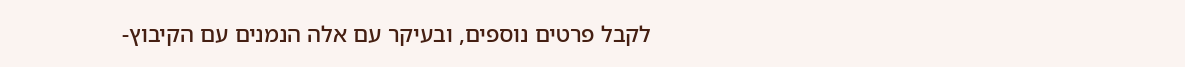לקבל פרטים נוספים, ובעיקר עם אלה הנמנים עם הקיבוץ-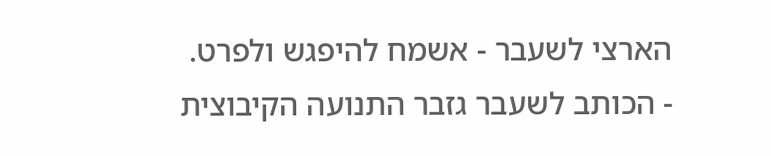הארצי לשעבר - אשמח להיפגש ולפרט.
- הכותב לשעבר גזבר התנועה הקיבוצית